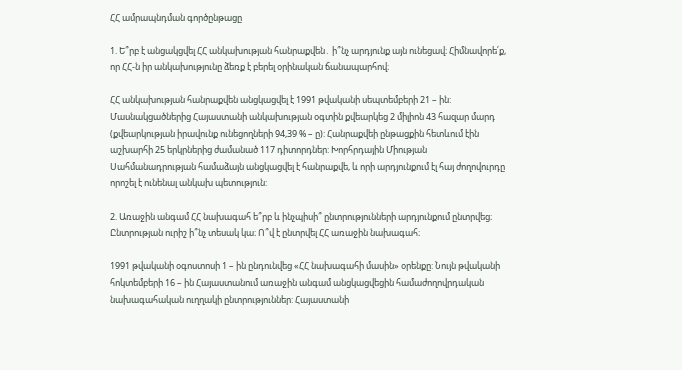ՀՀ ամրապնդման գործընթացը

1. Ե՞րբ է անցակցվել ՀՀ անկախության հանրաքվեն․ ի՞նչ արդյունք այն ունեցավ։ Հիմնավորե՛ք, որ ՀՀ-ն իր անկախությունը ձեռք է բերել օրինական ճանապարհով։

ՀՀ անկախության հանրաքվեն անցկացվել է 1991 թվականի սեպտեմբերի 21 – ին: Մասնակցածներից Հայաստանի անկախության օգտին քվեարկեց 2 միլիոն 43 հազար մարդ (քվեարկության իրավունք ունեցողների 94,39 % – ը): Հանրաքվեի ընթացքին հետևում էին աշխարհի 25 երկրներից ժամանած 117 դիտորդներ: Խորհրդային Միության Սահմանադրության համաձայն անցկացվել է հանրաքվե, և որի արդյունքում էլ հայ ժողովուրդը որոշել է ունենալ անկախ պետություն:

2. Առաջին անգամ ՀՀ նախագահ ե՞րբ և ինչպիսի՞ ընտրությունների արդյունքում ընտրվեց։ Ընտրության ուրիշ ի՞նչ տեսակ կա։ Ո՞վ է ընտրվել ՀՀ առաջին նախագահ։

1991 թվականի օգոստոսի 1 – ին ընդունվեց «ՀՀ նախագահի մասին» օրենքը: Նույն թվականի հոկտեմբերի 16 – ին Հայաստանում առաջին անգամ անցկացվեցին համաժողովրդական նախագահական ուղղակի ընտրություններ: Հայաստանի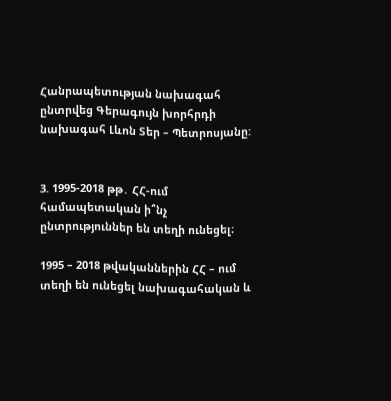Հանրապետության նախագահ ընտրվեց Գերագույն խորհրդի նախագահ Լևոն Տեր – Պետրոսյանը:


3. 1995-2018 թթ․ ՀՀ-ում համապետական ի՞նչ ընտրություններ են տեղի ունեցել։

1995 – 2018 թվականներին ՀՀ – ում տեղի են ունեցել նախագահական և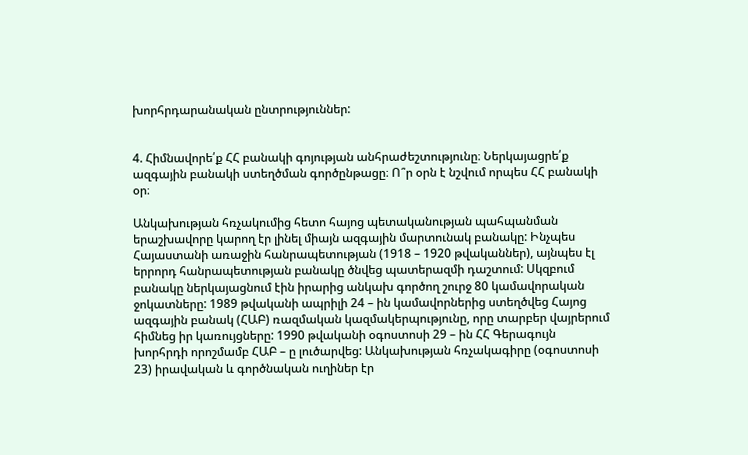խորհրդարանական ընտրություններ:


4. Հիմնավորե՛ք ՀՀ բանակի գոյության անհրաժեշտությունը։ Ներկայացրե՛ք ազգային բանակի ստեղծման գործընթացը։ Ո՞ր օրն է նշվում որպես ՀՀ բանակի օր։

Անկախության հռչակումից հետո հայոց պետականության պահպանման երաշխավորը կարող էր լինել միայն ազգային մարտունակ բանակը: Ինչպես Հայաստանի առաջին հանրապետության (1918 – 1920 թվականներ), այնպես էլ երրորդ հանրապետության բանակը ծնվեց պատերազմի դաշտում: Սկզբում բանակը ներկայացնում էին իրարից անկախ գործող շուրջ 80 կամավորական ջոկատները: 1989 թվականի ապրիլի 24 – ին կամավորներից ստեղծվեց Հայոց ազգային բանակ (ՀԱԲ) ռազմական կազմակերպությունը, որը տարբեր վայրերում հիմնեց իր կառույցները: 1990 թվականի օգոստոսի 29 – ին ՀՀ Գերագույն խորհրդի որոշմամբ ՀԱԲ – ը լուծարվեց: Անկախության հռչակագիրը (օգոստոսի 23) իրավական և գործնական ուղիներ էր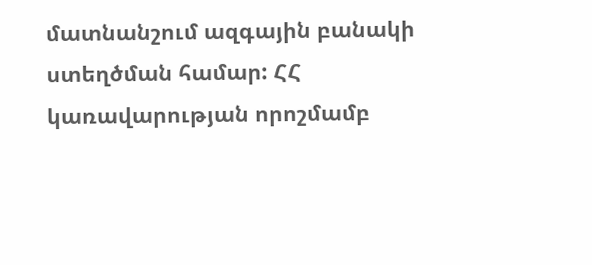մատնանշում ազգային բանակի ստեղծման համար: ՀՀ կառավարության որոշմամբ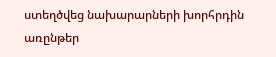ստեղծվեց նախարարների խորհրդին առընթեր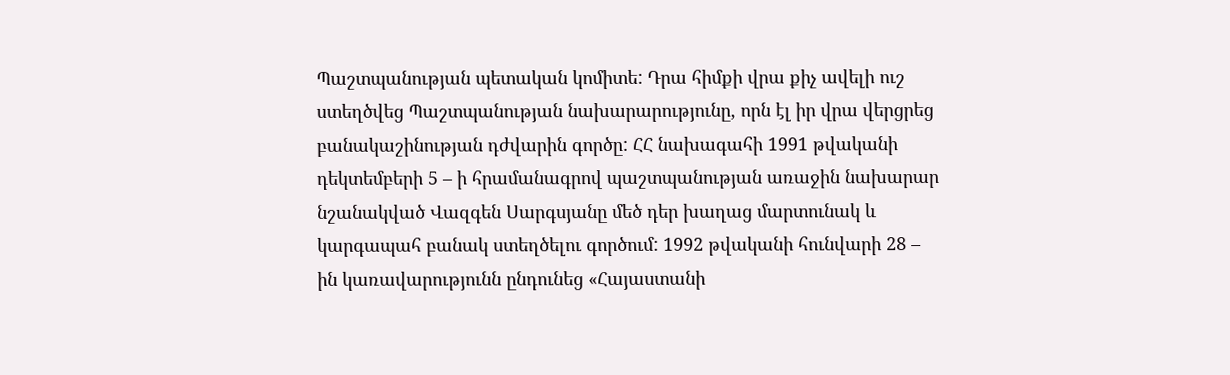Պաշտպանության պետական կոմիտե: Դրա հիմքի վրա քիչ ավելի ուշ ստեղծվեց Պաշտպանության նախարարությունը, որն էլ իր վրա վերցրեց բանակաշինության դժվարին գործը: ՀՀ նախագահի 1991 թվականի դեկտեմբերի 5 – ի հրամանագրով պաշտպանության առաջին նախարար նշանակված Վազգեն Սարգսյանը մեծ դեր խաղաց մարտունակ և կարգապահ բանակ ստեղծելու գործում: 1992 թվականի հունվարի 28 – ին կառավարությունն ընդունեց «Հայաստանի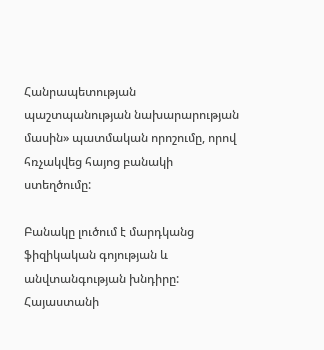Հանրապետության պաշտպանության նախարարության մասին» պատմական որոշումը, որով հռչակվեց հայոց բանակի ստեղծումը:

Բանակը լուծում է մարդկանց ֆիզիկական գոյության և անվտանգության խնդիրը: Հայաստանի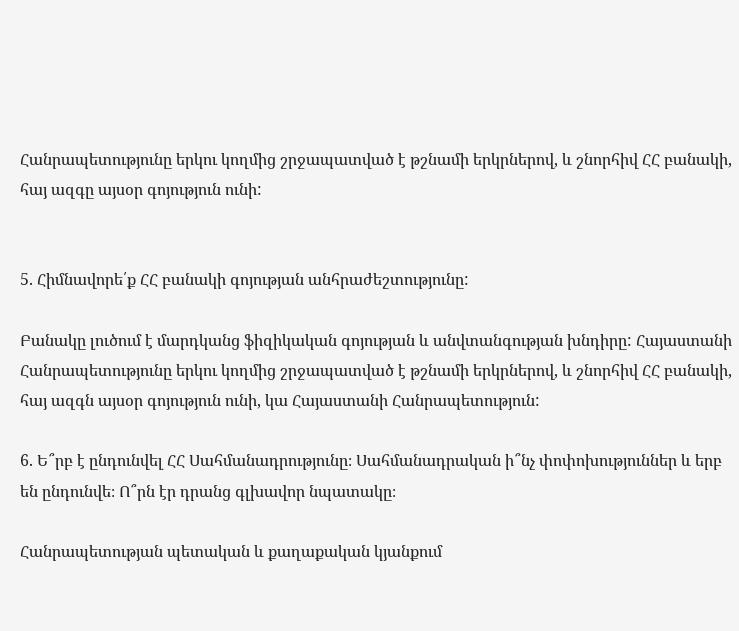Հանրապետությունը երկու կողմից շրջապատված է թշնամի երկրներով, և շնորհիվ ՀՀ բանակի, հայ ազգը այսօր գոյություն ունի:


5. Հիմնավորե՛ք ՀՀ բանակի գոյության անհրաժեշտությունը:

Բանակը լուծում է մարդկանց ֆիզիկական գոյության և անվտանգության խնդիրը: Հայաստանի Հանրապետությունը երկու կողմից շրջապատված է թշնամի երկրներով, և շնորհիվ ՀՀ բանակի, հայ ազգն այսօր գոյություն ունի, կա Հայաստանի Հանրապետություն:

6. Ե՞րբ է ընդունվել ՀՀ Սահմանադրությունը։ Սահմանադրական ի՞նչ փոփոխություններ և երբ են ընդունվե։ Ո՞րն էր դրանց գլխավոր նպատակը։

Հանրապետության պետական և քաղաքական կյանքում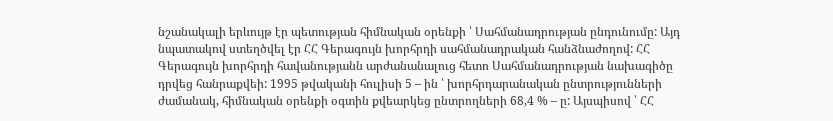նշանակալի երևույթ էր պետության հիմնական օրենքի ՝ Սահմանադրության ընդունումը: Այդ նպատակով ստեղծվել էր ՀՀ Գերագույն խորհրդի սահմանադրական հանձնաժողով: ՀՀ Գերագույն խորհրդի հավանությանն արժանանալուց հետո Սահմանադրության նախագիծը դրվեց հանրաքվեի: 1995 թվականի հուլիսի 5 – ին ՝ խորհրդարանական ընտրությունների ժամանակ, հիմնական օրենքի օգտին քվեարկեց ընտրողների 68,4 % – ը: Այսպիսով ՝ ՀՀ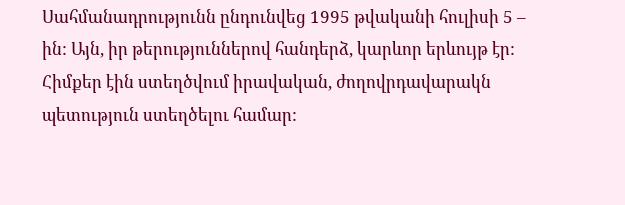Սահմանադրությունն ընդունվեց 1995 թվականի հուլիսի 5 – ին: Այն, իր թերություններով հանդերձ, կարևոր երևույթ էր: Հիմքեր էին ստեղծվում իրավական, ժողովրդավարակն պետություն ստեղծելու համար: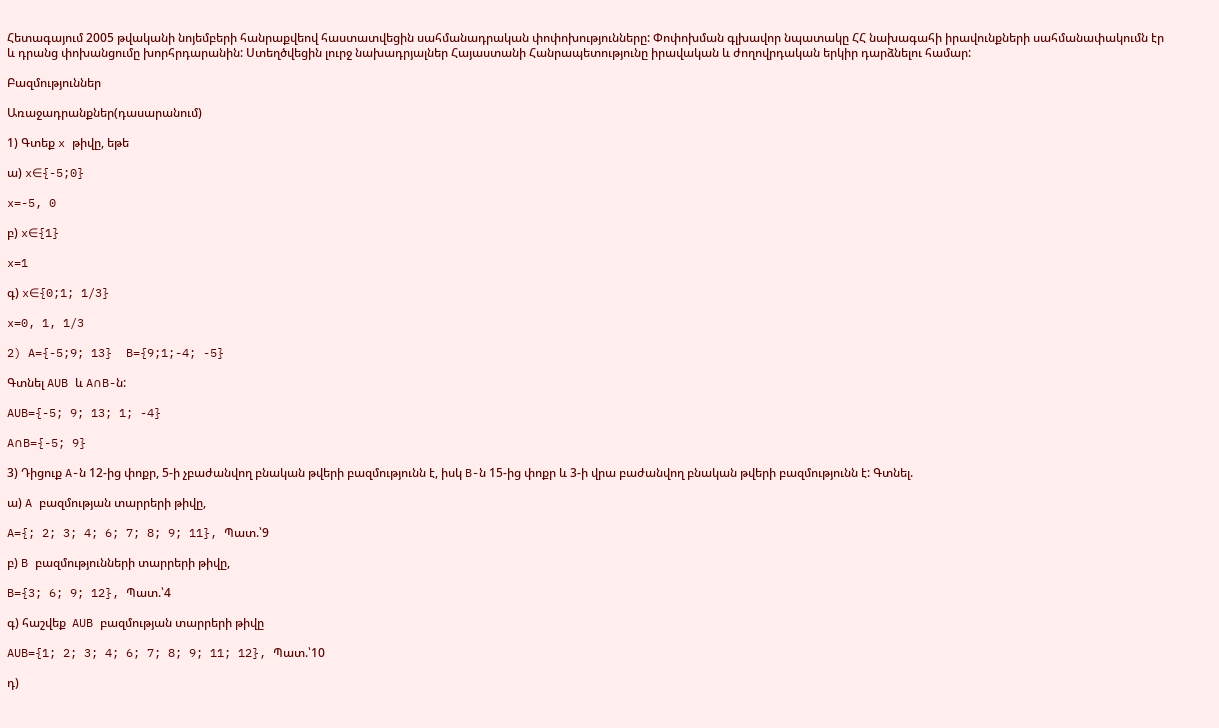Հետագայում 2005 թվականի նոյեմբերի հանրաքվեով հաստատվեցին սահմանադրական փոփոխությունները: Փոփոխման գլխավոր նպատակը ՀՀ նախագահի իրավունքների սահմանափակումն էր և դրանց փոխանցումը խորհրդարանին: Ստեղծվեցին լուրջ նախադրյալներ Հայաստանի Հանրապետությունը իրավական և ժողովրդական երկիր դարձնելու համար:

Բազմություններ

Առաջադրանքներ(դասարանում)

1) Գտեք x թիվը, եթե

ա) x∈{-5;0}

x=-5, 0

բ) x∈{1}

x=1

գ) x∈{0;1; 1/3}

x=0, 1, 1/3

2) A={-5;9; 13}  B={9;1;-4; -5}

Գտնել AUB և A∩B-ն:

AUB={-5; 9; 13; 1; -4}

A∩B={-5; 9}

3) Դիցուք A-ն 12-ից փոքր, 5-ի չբաժանվող բնական թվերի բազմությունն է, իսկ B-ն 15-ից փոքր և 3-ի վրա բաժանվող բնական թվերի բազմությունն է: Գտնել.

ա) A բազմության տարրերի թիվը,

A={; 2; 3; 4; 6; 7; 8; 9; 11}, Պատ.՝9

բ) B բազմությունների տարրերի թիվը,

B={3; 6; 9; 12}, Պատ.՝4

գ) հաշվեք  AUB բազմության տարրերի թիվը

AUB={1; 2; 3; 4; 6; 7; 8; 9; 11; 12}, Պատ.՝10

դ)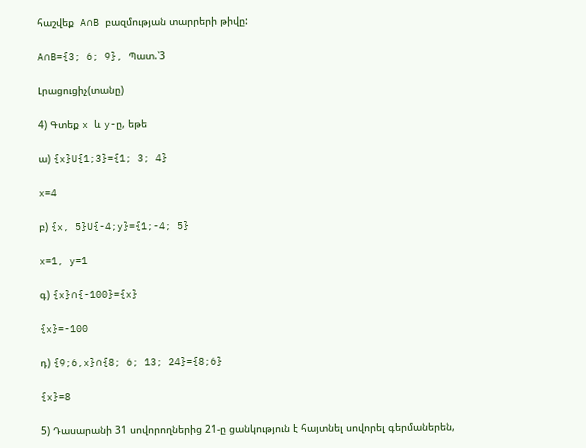հաշվեք  A∩B բազմության տարրերի թիվը:

A∩B={3; 6; 9}, Պատ.՝3

Լրացուցիչ(տանը)

4) Գտեք x և y-ը, եթե

ա) {x}U{1;3}={1; 3; 4}

x=4

բ) {x, 5}U{-4;y}={1;-4; 5}

x=1, y=1

գ) {x}∩{-100}={x}

{x}=-100

դ) {9;6,x}∩{8; 6; 13; 24}={8;6}

{x}=8

5) Դասարանի 31 սովորողներից 21-ը ցանկություն է հայտնել սովորել գերմաներեն,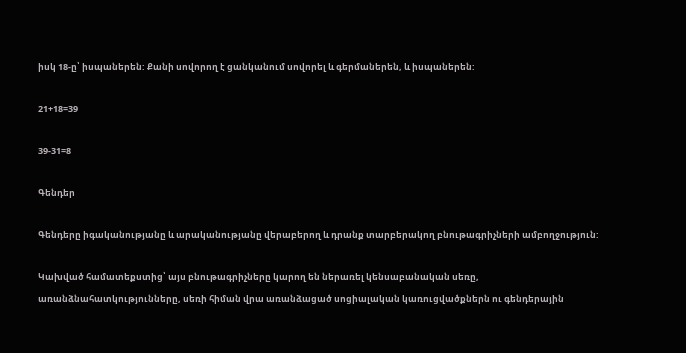իսկ 18-ը՝ իսպաներեն: Քանի սովորող է ցանկանում սովորել և գերմաներեն, և իսպաներեն:

21+18=39

39-31=8

Գենդեր

Գենդերը իգականությանը և արականությանը վերաբերող և դրանք տարբերակող բնութագրիչների ամբողջություն:

Կախված համատեքստից՝ այս բնութագրիչները կարող են ներառել կենսաբանական սեռը, առանձնահատկությունները, սեռի հիման վրա առանձացած սոցիալական կառուցվածքներն ու գենդերային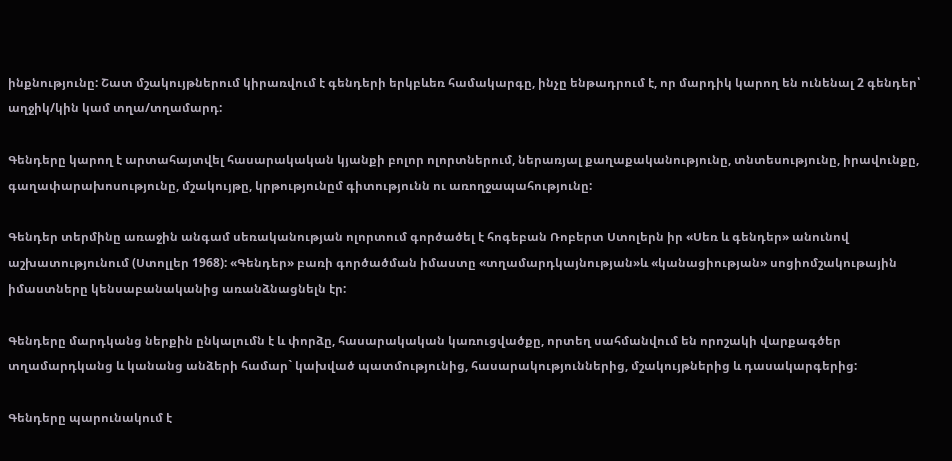ինքնությունը: Շատ մշակույթներում կիրառվում է գենդերի երկբևեռ համակարգը, ինչը ենթադրում է, որ մարդիկ կարող են ունենալ 2 գենդեր՝ աղջիկ/կին կամ տղա/տղամարդ:

Գենդերը կարող է արտահայտվել հասարակական կյանքի բոլոր ոլորտներում, ներառյալ քաղաքականությունը, տնտեսությունը, իրավունքը, գաղափարախոսությունը, մշակույթը, կրթությունըմ գիտությունն ու առողջապահությունը:

Գենդեր տերմինը առաջին անգամ սեռականության ոլորտում գործածել է հոգեբան Ռոբերտ Ստոլերն իր «Սեռ և գենդեր» անունով աշխատությունում (Ստոլլեր 1968): «Գենդեր» բառի գործածման իմաստը «տղամարդկայնության»և «կանացիության» սոցիոմշակութային իմաստները կենսաբանականից առանձնացնելն էր:

Գենդերը մարդկանց ներքին ընկալումն է և փորձը, հասարակական կառուցվածքը, որտեղ սահմանվում են որոշակի վարքագծեր տղամարդկանց և կանանց անձերի համար` կախված պատմությունից, հասարակություններից, մշակույթներից և դասակարգերից:

Գենդերը պարունակում է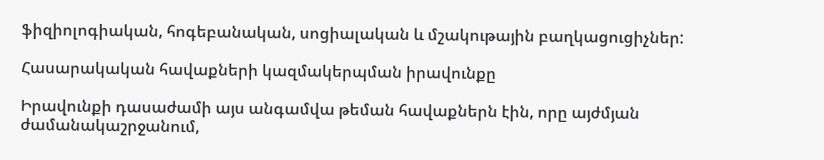ֆիզիոլոգիական, հոգեբանական, սոցիալական և մշակութային բաղկացուցիչներ:

Հասարակական հավաքների կազմակերպման իրավունքը

Իրավունքի դասաժամի այս անգամվա թեման հավաքներն էին, որը այժմյան ժամանակաշրջանում,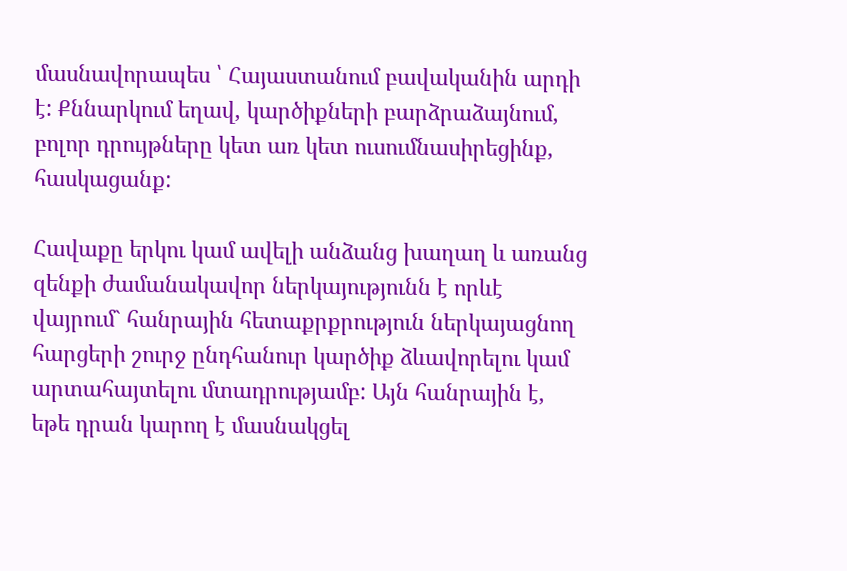մասնավորապես ՝ Հայաստանում բավականին արդի է: Քննարկում եղավ, կարծիքների բարձրաձայնում, բոլոր դրույթները կետ առ կետ ուսումնասիրեցինք, հասկացանք:

Հավաքը երկու կամ ավելի անձանց խաղաղ և առանց զենքի ժամանակավոր ներկայությունն է որևէ վայրում` հանրային հետաքրքրություն ներկայացնող հարցերի շուրջ ընդհանուր կարծիք ձևավորելու կամ արտահայտելու մտադրությամբ: Այն հանրային է, եթե դրան կարող է մասնակցել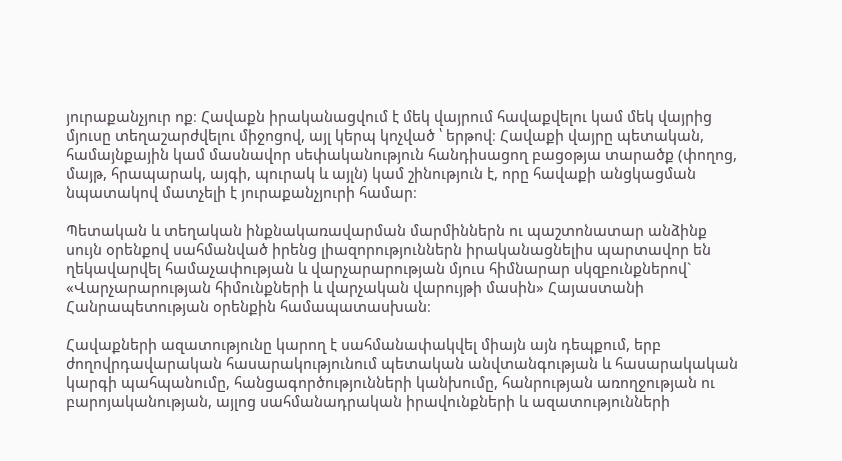յուրաքանչյուր ոք։ Հավաքն իրականացվում է մեկ վայրում հավաքվելու կամ մեկ վայրից մյուսը տեղաշարժվելու միջոցով, այլ կերպ կոչված ՝ երթով։ Հավաքի վայրը պետական, համայնքային կամ մասնավոր սեփականություն հանդիսացող բացօթյա տարածք (փողոց, մայթ, հրապարակ, այգի, պուրակ և այլն) կամ շինություն է, որը հավաքի անցկացման նպատակով մատչելի է յուրաքանչյուրի համար։

Պետական և տեղական ինքնակառավարման մարմիններն ու պաշտոնատար անձինք սույն օրենքով սահմանված իրենց լիազորություններն իրականացնելիս պարտավոր են ղեկավարվել համաչափության և վարչարարության մյուս հիմնարար սկզբունքներով` «Վարչարարության հիմունքների և վարչական վարույթի մասին» Հայաստանի Հանրապետության օրենքին համապատասխան։

Հավաքների ազատությունը կարող է սահմանափակվել միայն այն դեպքում, երբ ժողովրդավարական հասարակությունում պետական անվտանգության և հասարակական կարգի պահպանումը, հանցագործությունների կանխումը, հանրության առողջության ու բարոյականության, այլոց սահմանադրական իրավունքների և ազատությունների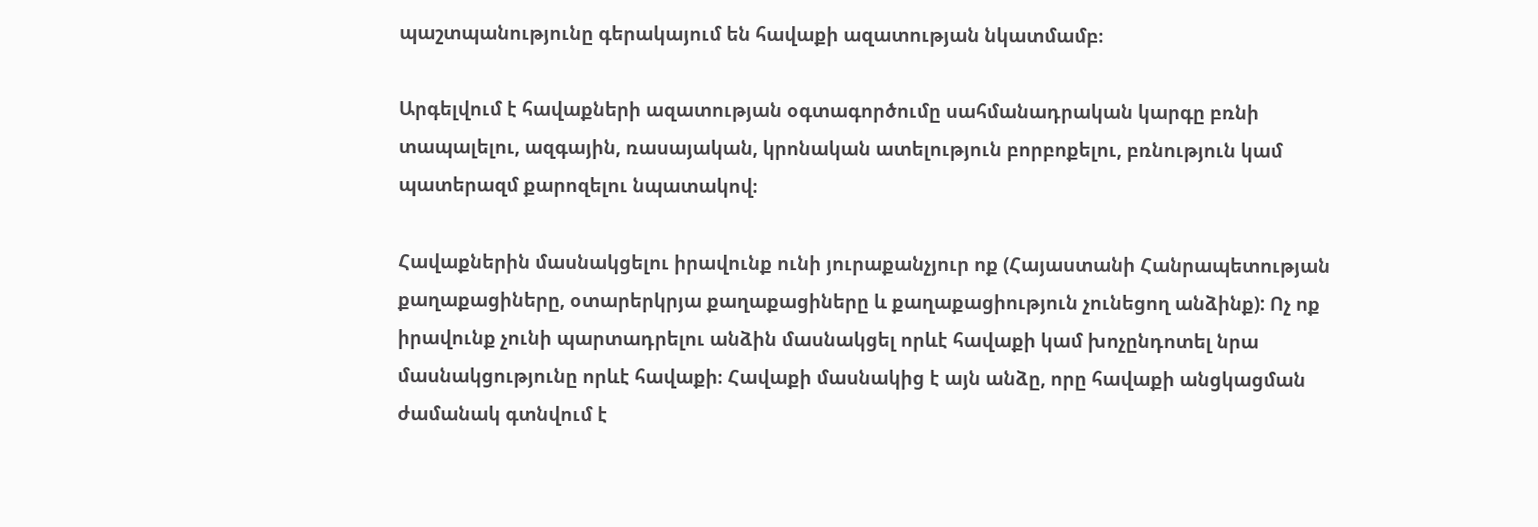պաշտպանությունը գերակայում են հավաքի ազատության նկատմամբ։

Արգելվում է հավաքների ազատության օգտագործումը սահմանադրական կարգը բռնի տապալելու, ազգային, ռասայական, կրոնական ատելություն բորբոքելու, բռնություն կամ պատերազմ քարոզելու նպատակով։

Հավաքներին մասնակցելու իրավունք ունի յուրաքանչյուր ոք (Հայաստանի Հանրապետության քաղաքացիները, օտարերկրյա քաղաքացիները և քաղաքացիություն չունեցող անձինք): Ոչ ոք իրավունք չունի պարտադրելու անձին մասնակցել որևէ հավաքի կամ խոչընդոտել նրա մասնակցությունը որևէ հավաքի։ Հավաքի մասնակից է այն անձը, որը հավաքի անցկացման ժամանակ գտնվում է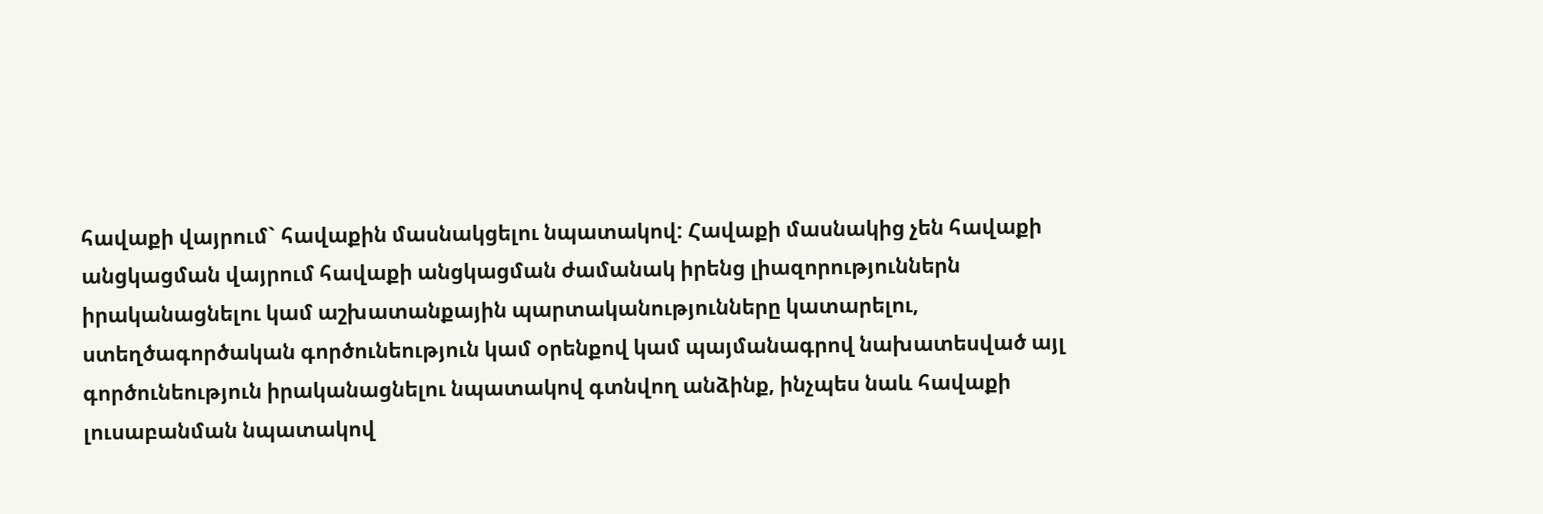հավաքի վայրում` հավաքին մասնակցելու նպատակով: Հավաքի մասնակից չեն հավաքի անցկացման վայրում հավաքի անցկացման ժամանակ իրենց լիազորություններն իրականացնելու կամ աշխատանքային պարտականությունները կատարելու, ստեղծագործական գործունեություն կամ օրենքով կամ պայմանագրով նախատեսված այլ գործունեություն իրականացնելու նպատակով գտնվող անձինք, ինչպես նաև հավաքի լուսաբանման նպատակով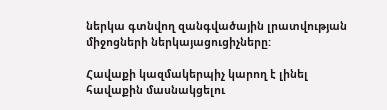ներկա գտնվող զանգվածային լրատվության միջոցների ներկայացուցիչները:

Հավաքի կազմակերպիչ կարող է լինել հավաքին մասնակցելու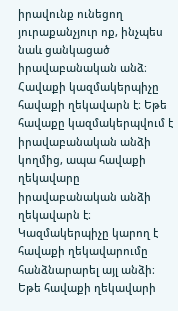իրավունք ունեցող յուրաքանչյուր ոք, ինչպես նաև ցանկացած իրավաբանական անձ։ Հավաքի կազմակերպիչը հավաքի ղեկավարն է։ Եթե հավաքը կազմակերպվում է իրավաբանական անձի կողմից, ապա հավաքի ղեկավարը իրավաբանական անձի ղեկավարն է։ Կազմակերպիչը կարող է հավաքի ղեկավարումը հանձնարարել այլ անձի։ Եթե հավաքի ղեկավարի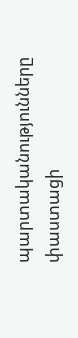պարտականությունները փաստացի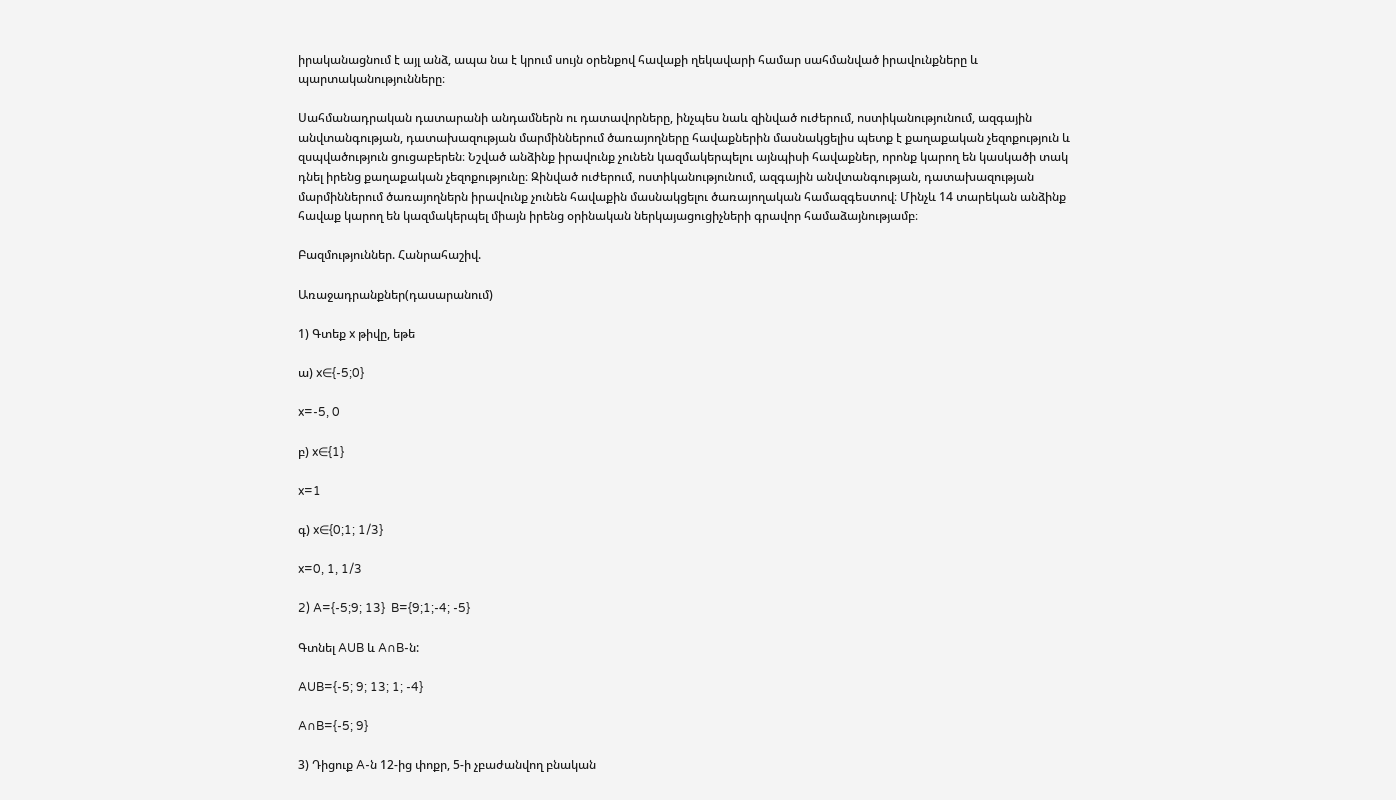իրականացնում է այլ անձ, ապա նա է կրում սույն օրենքով հավաքի ղեկավարի համար սահմանված իրավունքները և պարտականությունները։

Սահմանադրական դատարանի անդամներն ու դատավորները, ինչպես նաև զինված ուժերում, ոստիկանությունում, ազգային անվտանգության, դատախազության մարմիններում ծառայողները հավաքներին մասնակցելիս պետք է քաղաքական չեզոքություն և զսպվածություն ցուցաբերեն։ Նշված անձինք իրավունք չունեն կազմակերպելու այնպիսի հավաքներ, որոնք կարող են կասկածի տակ դնել իրենց քաղաքական չեզոքությունը։ Զինված ուժերում, ոստիկանությունում, ազգային անվտանգության, դատախազության մարմիններում ծառայողներն իրավունք չունեն հավաքին մասնակցելու ծառայողական համազգեստով։ Մինչև 14 տարեկան անձինք հավաք կարող են կազմակերպել միայն իրենց օրինական ներկայացուցիչների գրավոր համաձայնությամբ։

Բազմություններ. Հանրահաշիվ.

Առաջադրանքներ(դասարանում)

1) Գտեք x թիվը, եթե

ա) x∈{-5;0}

x=-5, 0

բ) x∈{1}

x=1

գ) x∈{0;1; 1/3}

x=0, 1, 1/3

2) A={-5;9; 13}  B={9;1;-4; -5}

Գտնել AUB և A∩B-ն:

AUB={-5; 9; 13; 1; -4}

A∩B={-5; 9}

3) Դիցուք A-ն 12-ից փոքր, 5-ի չբաժանվող բնական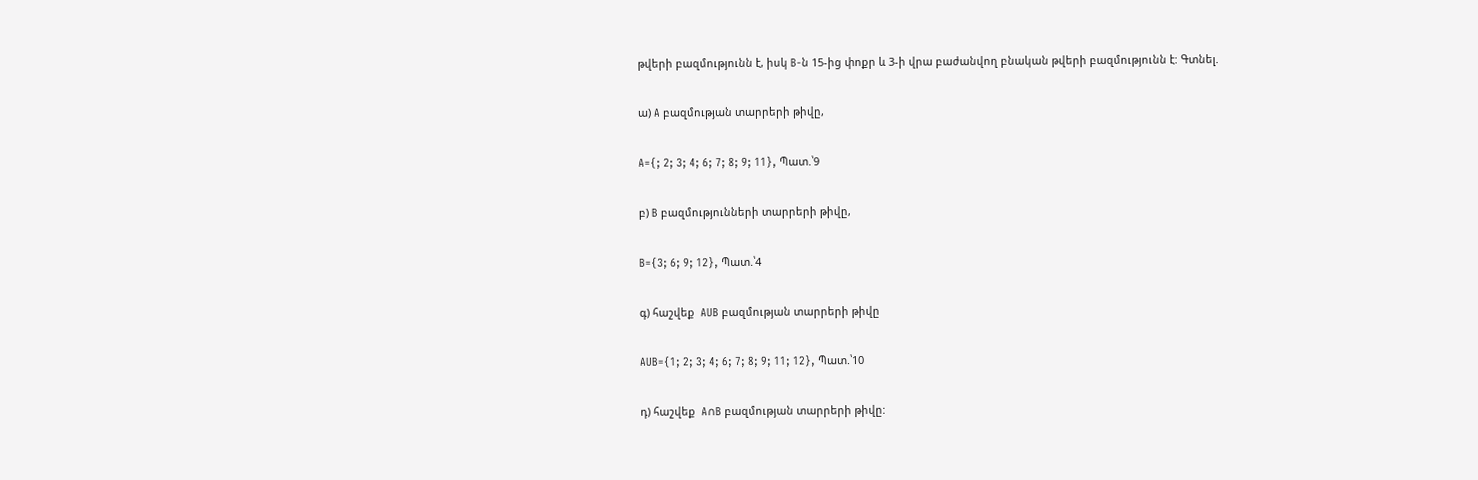թվերի բազմությունն է, իսկ B-ն 15-ից փոքր և 3-ի վրա բաժանվող բնական թվերի բազմությունն է: Գտնել.

ա) A բազմության տարրերի թիվը,

A={; 2; 3; 4; 6; 7; 8; 9; 11}, Պատ.՝9

բ) B բազմությունների տարրերի թիվը,

B={3; 6; 9; 12}, Պատ.՝4

գ) հաշվեք  AUB բազմության տարրերի թիվը

AUB={1; 2; 3; 4; 6; 7; 8; 9; 11; 12}, Պատ.՝10

դ) հաշվեք  A∩B բազմության տարրերի թիվը: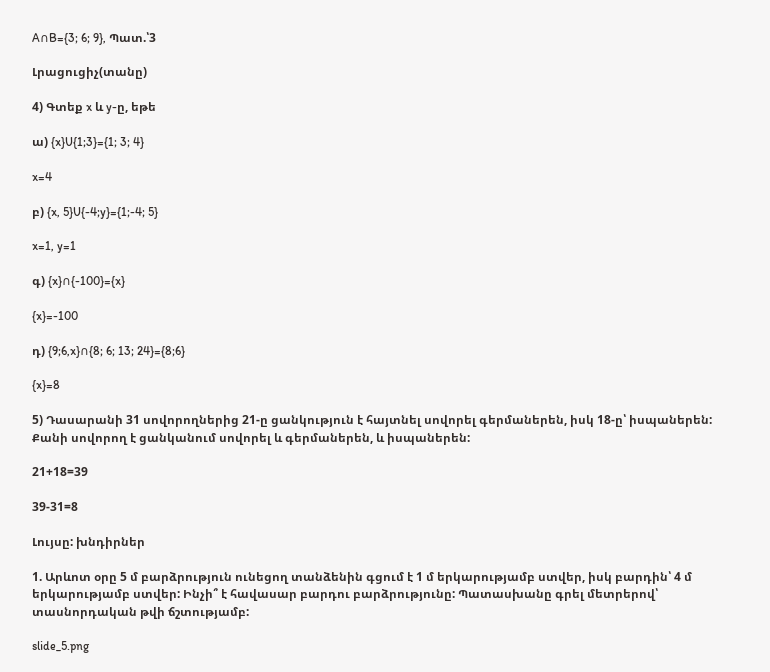A∩B={3; 6; 9}, Պատ.՝3

Լրացուցիչ(տանը)

4) Գտեք x և y-ը, եթե

ա) {x}U{1;3}={1; 3; 4}

x=4

բ) {x, 5}U{-4;y}={1;-4; 5}

x=1, y=1

գ) {x}∩{-100}={x}

{x}=-100

դ) {9;6,x}∩{8; 6; 13; 24}={8;6}

{x}=8

5) Դասարանի 31 սովորողներից 21-ը ցանկություն է հայտնել սովորել գերմաներեն, իսկ 18-ը՝ իսպաներեն: Քանի սովորող է ցանկանում սովորել և գերմաներեն, և իսպաներեն:

21+18=39

39-31=8

Լույսը: խնդիրներ

1. Արևոտ օրը 5 մ բարձրություն ունեցող տանձենին գցում է 1 մ երկարությամբ ստվեր, իսկ բարդին՝ 4 մ երկարությամբ ստվեր: Ինչի՞ է հավասար բարդու բարձրությունը: Պատասխանը գրել մետրերով՝ տասնորդական թվի ճշտությամբ:

slide_5.png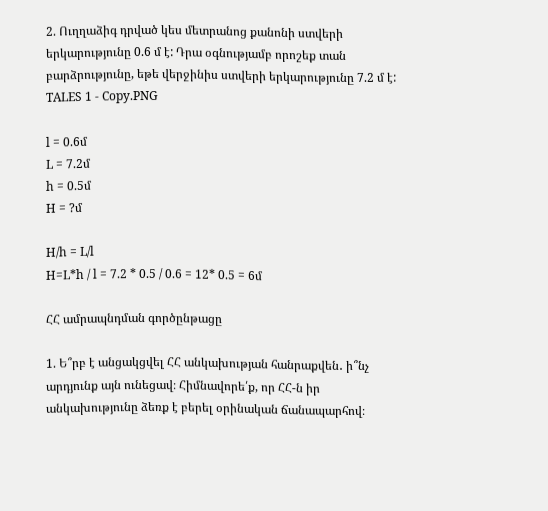2. Ուղղաձիգ դրված կես մետրանոց քանոնի ստվերի երկարությունը 0.6 մ է: Դրա օգնությամբ որոշեք տան բարձրությունը, եթե վերջինիս ստվերի երկարությունը 7.2 մ է:  TALES 1 - Copy.PNG

l = 0.6մ
L = 7.2մ
h = 0.5մ
H = ?մ

H/h = L/l
H=L*h / l = 7.2 * 0.5 / 0.6 = 12* 0.5 = 6մ

ՀՀ ամրապնդման գործընթացը

1. Ե՞րբ է անցակցվել ՀՀ անկախության հանրաքվեն․ ի՞նչ արդյունք այն ունեցավ։ Հիմնավորե՛ք, որ ՀՀ-ն իր անկախությունը ձեռք է բերել օրինական ճանապարհով։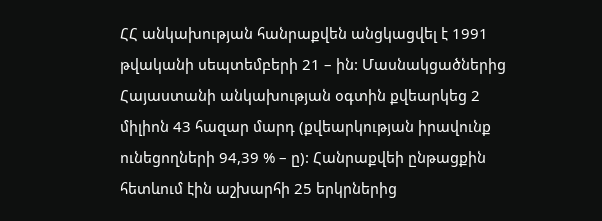ՀՀ անկախության հանրաքվեն անցկացվել է 1991 թվականի սեպտեմբերի 21 – ին: Մասնակցածներից Հայաստանի անկախության օգտին քվեարկեց 2 միլիոն 43 հազար մարդ (քվեարկության իրավունք ունեցողների 94,39 % – ը): Հանրաքվեի ընթացքին հետևում էին աշխարհի 25 երկրներից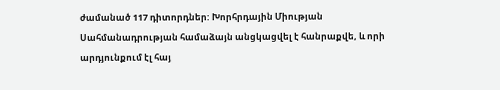ժամանած 117 դիտորդներ: Խորհրդային Միության Սահմանադրության համաձայն անցկացվել է հանրաքվե, և որի արդյունքում էլ հայ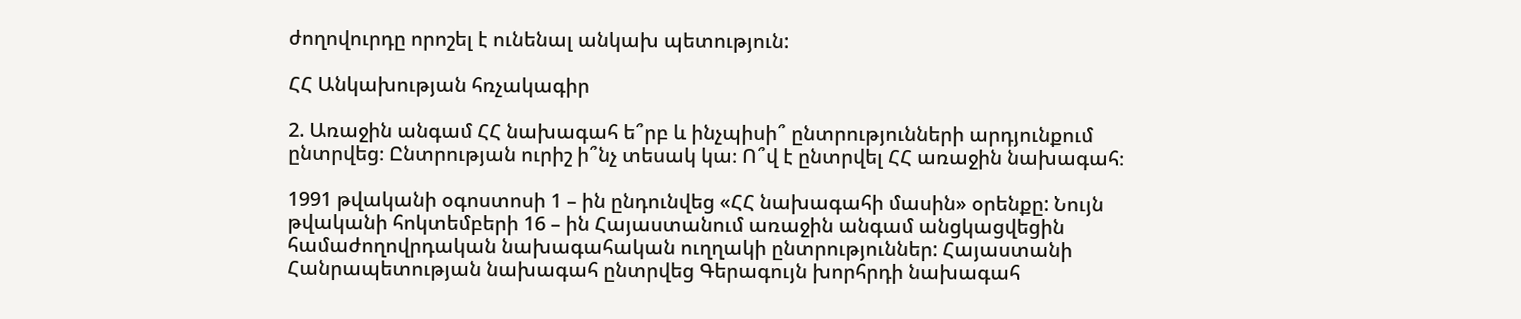ժողովուրդը որոշել է ունենալ անկախ պետություն:

ՀՀ Անկախության հռչակագիր

2. Առաջին անգամ ՀՀ նախագահ ե՞րբ և ինչպիսի՞ ընտրությունների արդյունքում ընտրվեց։ Ընտրության ուրիշ ի՞նչ տեսակ կա։ Ո՞վ է ընտրվել ՀՀ առաջին նախագահ։

1991 թվականի օգոստոսի 1 – ին ընդունվեց «ՀՀ նախագահի մասին» օրենքը: Նույն թվականի հոկտեմբերի 16 – ին Հայաստանում առաջին անգամ անցկացվեցին համաժողովրդական նախագահական ուղղակի ընտրություններ: Հայաստանի Հանրապետության նախագահ ընտրվեց Գերագույն խորհրդի նախագահ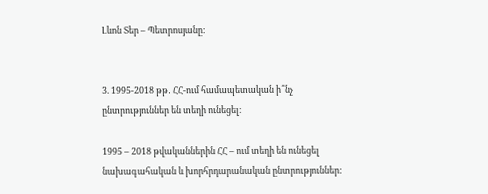Լևոն Տեր – Պետրոսյանը:


3. 1995-2018 թթ․ ՀՀ-ում համապետական ի՞նչ ընտրություններ են տեղի ունեցել։

1995 – 2018 թվականներին ՀՀ – ում տեղի են ունեցել նախագահական և խորհրդարանական ընտրություններ: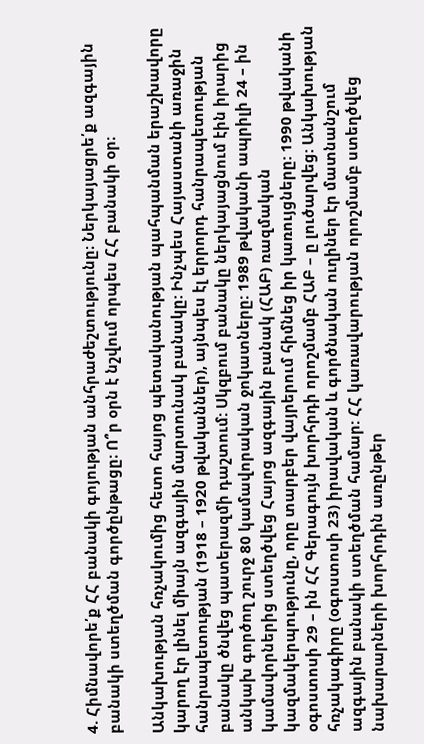4. Հիմնավորե՛ք ՀՀ բանակի գոյության անհրաժեշտությունը։ Ներկայացրե՛ք ազգային բանակի ստեղծման գործընթացը։ Ո՞ր օրն է նշվում որպես ՀՀ բանակի օր։

Անկախության հռչակումից հետո հայոց պետականության պահպանման երաշխավորը կարող էր լինել միայն ազգային մարտունակ բանակը: Ինչպես Հայաստանի առաջին հանրապետության (1918 – 1920 թվականներ), այնպես էլ երրորդ հանրապետության բանակը ծնվեց պատերազմի դաշտում: Սկզբում բանակը ներկայացնում էին իրարից անկախ գործող շուրջ 80 կամավորական ջոկատները: 1989 թվականի ապրիլի 24 – ին կամավորներից ստեղծվեց Հայոց ազգային բանակ (ՀԱԲ) ռազմական կազմակերպությունը, որը տարբեր վայրերում հիմնեց իր կառույցները: 1990 թվականի օգոստոսի 29 – ին ՀՀ Գերագույն խորհրդի որոշմամբ ՀԱԲ – ը լուծարվեց: Անկախության հռչակագիրը (օգոստոսի 23) իրավական և գործնական ուղիներ էր մատնանշում ազգային բանակի ստեղծման համար: ՀՀ կառավարության որոշմամբ ստեղծվեց նախարարների խորհրդին առընթեր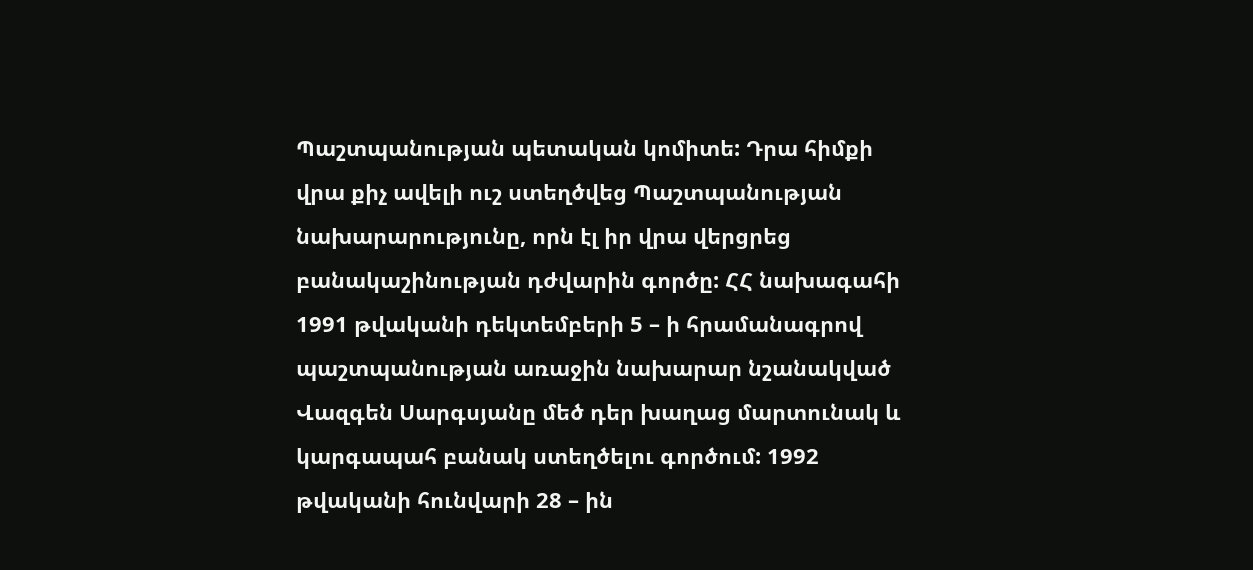Պաշտպանության պետական կոմիտե: Դրա հիմքի վրա քիչ ավելի ուշ ստեղծվեց Պաշտպանության նախարարությունը, որն էլ իր վրա վերցրեց բանակաշինության դժվարին գործը: ՀՀ նախագահի 1991 թվականի դեկտեմբերի 5 – ի հրամանագրով պաշտպանության առաջին նախարար նշանակված Վազգեն Սարգսյանը մեծ դեր խաղաց մարտունակ և կարգապահ բանակ ստեղծելու գործում: 1992 թվականի հունվարի 28 – ին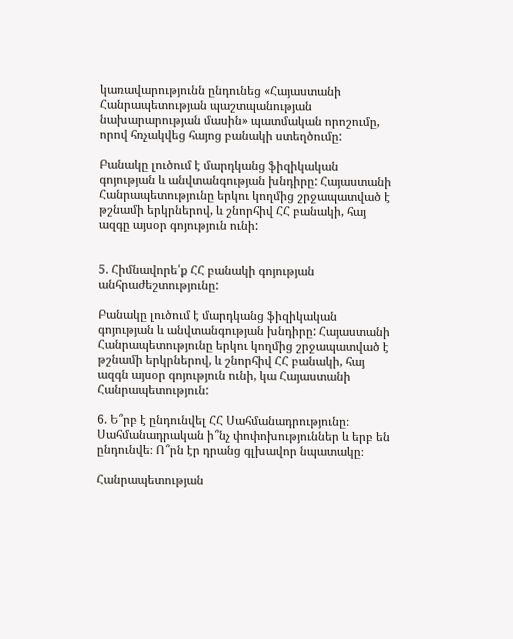կառավարությունն ընդունեց «Հայաստանի Հանրապետության պաշտպանության նախարարության մասին» պատմական որոշումը, որով հռչակվեց հայոց բանակի ստեղծումը:

Բանակը լուծում է մարդկանց ֆիզիկական գոյության և անվտանգության խնդիրը: Հայաստանի Հանրապետությունը երկու կողմից շրջապատված է թշնամի երկրներով, և շնորհիվ ՀՀ բանակի, հայ ազգը այսօր գոյություն ունի:


5. Հիմնավորե՛ք ՀՀ բանակի գոյության անհրաժեշտությունը:

Բանակը լուծում է մարդկանց ֆիզիկական գոյության և անվտանգության խնդիրը: Հայաստանի Հանրապետությունը երկու կողմից շրջապատված է թշնամի երկրներով, և շնորհիվ ՀՀ բանակի, հայ ազգն այսօր գոյություն ունի, կա Հայաստանի Հանրապետություն:

6. Ե՞րբ է ընդունվել ՀՀ Սահմանադրությունը։ Սահմանադրական ի՞նչ փոփոխություններ և երբ են ընդունվե։ Ո՞րն էր դրանց գլխավոր նպատակը։

Հանրապետության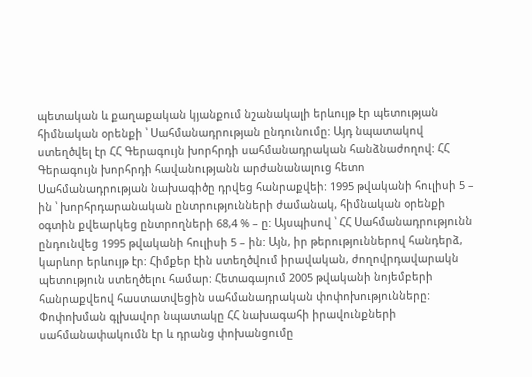պետական և քաղաքական կյանքում նշանակալի երևույթ էր պետության հիմնական օրենքի ՝ Սահմանադրության ընդունումը: Այդ նպատակով ստեղծվել էր ՀՀ Գերագույն խորհրդի սահմանադրական հանձնաժողով: ՀՀ Գերագույն խորհրդի հավանությանն արժանանալուց հետո Սահմանադրության նախագիծը դրվեց հանրաքվեի: 1995 թվականի հուլիսի 5 – ին ՝ խորհրդարանական ընտրությունների ժամանակ, հիմնական օրենքի օգտին քվեարկեց ընտրողների 68,4 % – ը: Այսպիսով ՝ ՀՀ Սահմանադրությունն ընդունվեց 1995 թվականի հուլիսի 5 – ին: Այն, իր թերություններով հանդերձ, կարևոր երևույթ էր: Հիմքեր էին ստեղծվում իրավական, ժողովրդավարակն պետություն ստեղծելու համար: Հետագայում 2005 թվականի նոյեմբերի հանրաքվեով հաստատվեցին սահմանադրական փոփոխությունները: Փոփոխման գլխավոր նպատակը ՀՀ նախագահի իրավունքների սահմանափակումն էր և դրանց փոխանցումը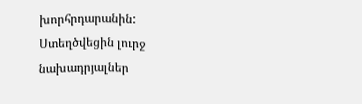խորհրդարանին: Ստեղծվեցին լուրջ նախադրյալներ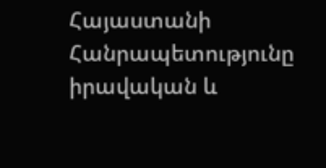Հայաստանի Հանրապետությունը իրավական և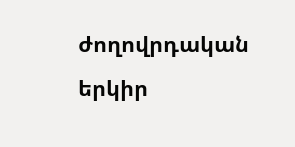ժողովրդական երկիր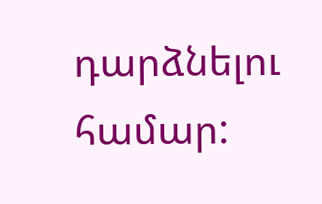դարձնելու համար: